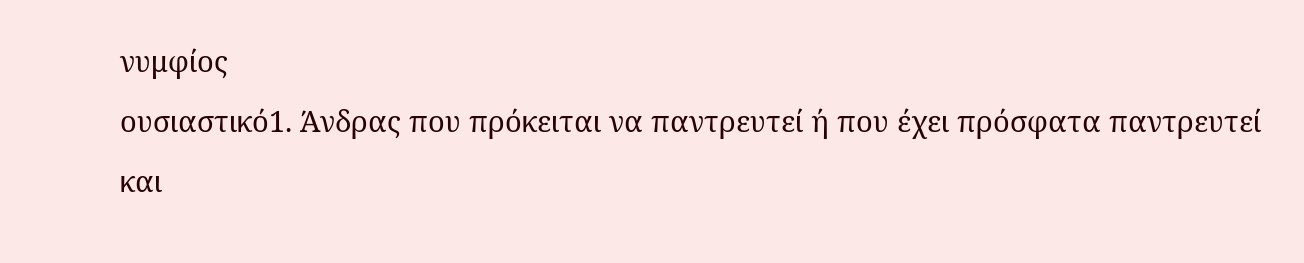νυμφίος
ουσιαστικό1. Άνδρας που πρόκειται να παντρευτεί ή που έχει πρόσφατα παντρευτεί και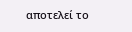αποτελεί το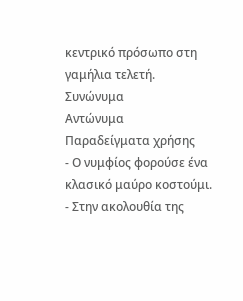κεντρικό πρόσωπο στη γαμήλια τελετή.
Συνώνυμα
Αντώνυμα
Παραδείγματα χρήσης
- Ο νυμφίος φορούσε ένα κλασικό μαύρο κοστούμι.
- Στην ακολουθία της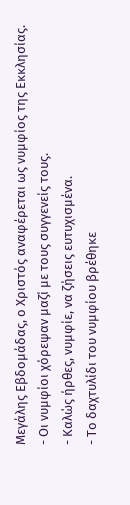Μεγάλης Εβδομάδας, ο Χριστός αναφέρεται ως νυμφίος της Εκκλησίας.
- Οι νυμφίοι χόρεψαν μαζί με τους συγγενείς τους.
- Καλώς ήρθες, νυμφίε, να ζήσεις ευτυχισμένα.
- Το δαχτυλίδι του νυμφίου βρέθηκε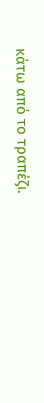κάτω από το τραπέζι.